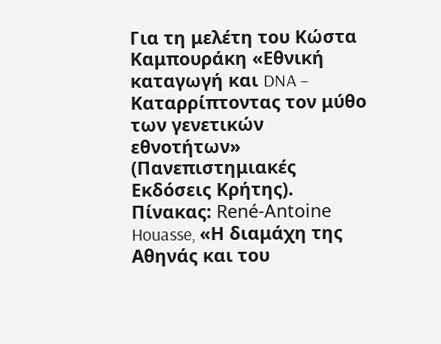Για τη μελέτη του Κώστα Καμπουράκη «Εθνική καταγωγή και DNA – Καταρρίπτοντας τον μύθο των γενετικών εθνοτήτων» (Πανεπιστημιακές Εκδόσεις Κρήτης). Πίνακας: René-Antoine Houasse, «Η διαμάχη της Αθηνάς και του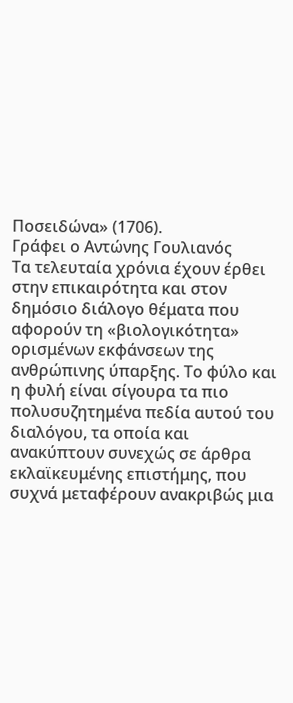Ποσειδώνα» (1706).
Γράφει ο Αντώνης Γουλιανός
Τα τελευταία χρόνια έχουν έρθει στην επικαιρότητα και στον δημόσιο διάλογο θέματα που αφορούν τη «βιολογικότητα» ορισμένων εκφάνσεων της ανθρώπινης ύπαρξης. Το φύλο και η φυλή είναι σίγουρα τα πιο πολυσυζητημένα πεδία αυτού του διαλόγου, τα οποία και ανακύπτουν συνεχώς σε άρθρα εκλαϊκευμένης επιστήμης, που συχνά μεταφέρουν ανακριβώς μια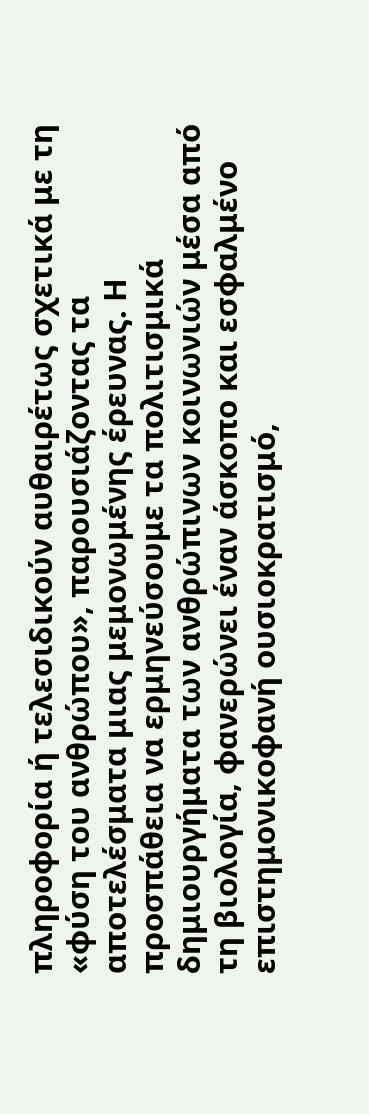πληροφορία ή τελεσιδικούν αυθαιρέτως σχετικά με τη «φύση του ανθρώπου», παρουσιάζοντας τα αποτελέσματα μιας μεμονωμένης έρευνας. Η προσπάθεια να ερμηνεύσουμε τα πολιτισμικά δημιουργήματα των ανθρώπινων κοινωνιών μέσα από τη βιολογία, φανερώνει έναν άσκοπο και εσφαλμένο επιστημονικοφανή ουσιοκρατισμό,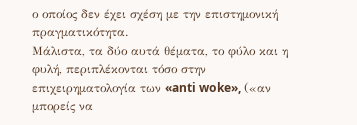ο οποίος δεν έχει σχέση με την επιστημονική πραγματικότητα.
Μάλιστα, τα δύο αυτά θέματα, το φύλο και η φυλή, περιπλέκονται τόσο στην επιχειρηματολογία των «anti woke», («αν μπορείς να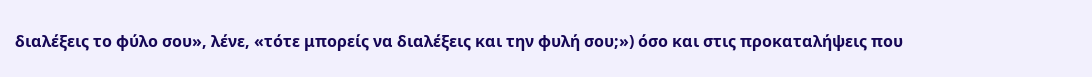διαλέξεις το φύλο σου», λένε, «τότε μπορείς να διαλέξεις και την φυλή σου;») όσο και στις προκαταλήψεις που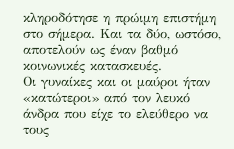κληροδότησε η πρώιμη επιστήμη στο σήμερα. Και τα δύο, ωστόσο, αποτελούν ως έναν βαθμό κοινωνικές κατασκευές.
Οι γυναίκες και οι μαύροι ήταν «κατώτεροι» από τον λευκό άνδρα που είχε το ελεύθερο να τους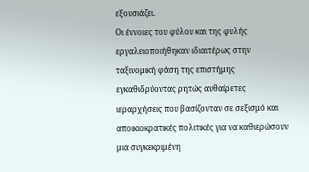εξουσιάζει.
Οι έννοιες του φύλου και της φυλής εργαλειοποιήθηκαν ιδιαιτέρως στην ταξινομική φάση της επιστήμης εγκαθιδρύοντας ρητώς αυθαίρετες ιεραρχήσεις που βασίζονταν σε σεξισμό και αποικιοκρατικές πολιτικές για να καθιερώσουν μια συγκεκριμένη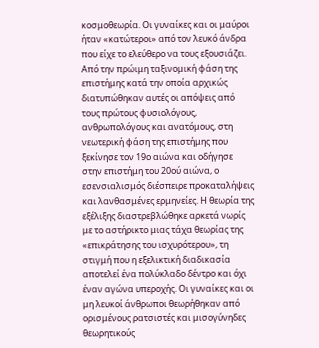κοσμοθεωρία. Οι γυναίκες και οι μαύροι ήταν «κατώτεροι» από τον λευκό άνδρα που είχε το ελεύθερο να τους εξουσιάζει. Από την πρώιμη ταξινομική φάση της επιστήμης κατά την οποία αρχικώς διατυπώθηκαν αυτές οι απόψεις από τους πρώτους φυσιολόγους, ανθρωπολόγους και ανατόμους, στη νεωτερική φάση της επιστήμης που ξεκίνησε τον 19ο αιώνα και οδήγησε στην επιστήμη του 20ού αιώνα, ο εσενσιαλισμός διέσπειρε προκαταλήψεις και λανθασμένες ερμηνείες. Η θεωρία της εξέλιξης διαστρεβλώθηκε αρκετά νωρίς με το αστήρικτο μιας τάχα θεωρίας της «επικράτησης του ισχυρότερου», τη στιγμή που η εξελικτική διαδικασία αποτελεί ένα πολύκλαδο δέντρο και όχι έναν αγώνα υπεροχής. Οι γυναίκες και οι μη λευκοί άνθρωποι θεωρήθηκαν από ορισμένους ρατσιστές και μισογύνηδες θεωρητικούς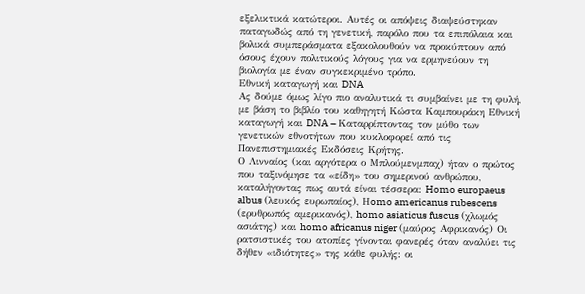εξελικτικά κατώτεροι. Αυτές οι απόψεις διαψεύστηκαν παταγωδώς από τη γενετική, παρόλο που τα επιπόλαια και βολικά συμπεράσματα εξακολουθούν να προκύπτουν από όσους έχουν πολιτικούς λόγους για να ερμηνεύουν τη βιολογία με έναν συγκεκριμένο τρόπο.
Εθνική καταγωγή και DNA
Ας δούμε όμως λίγο πιο αναλυτικά τι συμβαίνει με τη φυλή, με βάση το βιβλίο του καθηγητή Κώστα Καμπουράκη Εθνική καταγωγή και DNA – Καταρρίπτοντας τον μύθο των γενετικών εθνοτήτων που κυκλοφορεί από τις Πανεπιστημιακές Εκδόσεις Κρήτης.
Ο Λινναίος (και αργότερα ο Μπλούμενμπαχ) ήταν ο πρώτος που ταξινόμησε τα «είδη» του σημερινού ανθρώπου, καταλήγοντας πως αυτά είναι τέσσερα: Homo europaeus albus (λευκός ευρωπαίος), Ηomo americanus rubescens (ερυθρωπός αμερικανός), homo asiaticus fuscus (χλωμός ασιάτης) και homo africanus niger (μαύρος Αφρικανός) Οι ρατσιστικές του ατοπίες γίνονται φανερές όταν αναλύει τις δήθεν «ιδιότητες» της κάθε φυλής: οι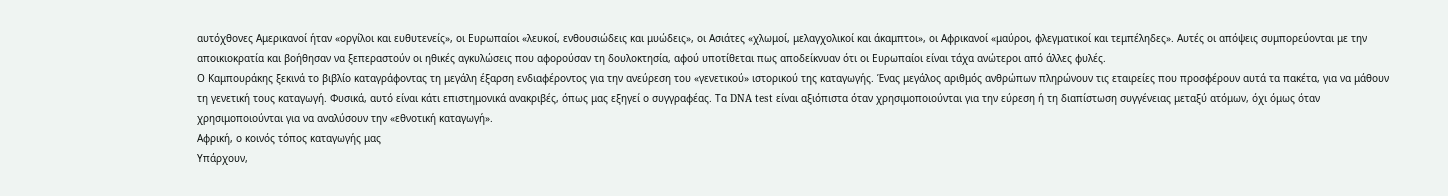αυτόχθονες Αμερικανοί ήταν «οργίλοι και ευθυτενείς», οι Ευρωπαίοι «λευκοί, ενθουσιώδεις και μυώδεις», οι Ασιάτες «χλωμοί, μελαγχολικοί και άκαμπτοι», οι Αφρικανοί «μαύροι, φλεγματικοί και τεμπέληδες». Αυτές οι απόψεις συμπορεύονται με την αποικιοκρατία και βοήθησαν να ξεπεραστούν οι ηθικές αγκυλώσεις που αφορούσαν τη δουλοκτησία, αφού υποτίθεται πως αποδείκνυαν ότι οι Ευρωπαίοι είναι τάχα ανώτεροι από άλλες φυλές.
Ο Καμπουράκης ξεκινά το βιβλίο καταγράφοντας τη μεγάλη έξαρση ενδιαφέροντος για την ανεύρεση του «γενετικού» ιστορικού της καταγωγής. Ένας μεγάλος αριθμός ανθρώπων πληρώνουν τις εταιρείες που προσφέρουν αυτά τα πακέτα, για να μάθουν τη γενετική τους καταγωγή. Φυσικά, αυτό είναι κάτι επιστημονικά ανακριβές, όπως μας εξηγεί ο συγγραφέας. Τα DNA test είναι αξιόπιστα όταν χρησιμοποιούνται για την εύρεση ή τη διαπίστωση συγγένειας μεταξύ ατόμων, όχι όμως όταν χρησιμοποιούνται για να αναλύσουν την «εθνοτική καταγωγή».
Αφρική, ο κοινός τόπος καταγωγής μας
Υπάρχουν,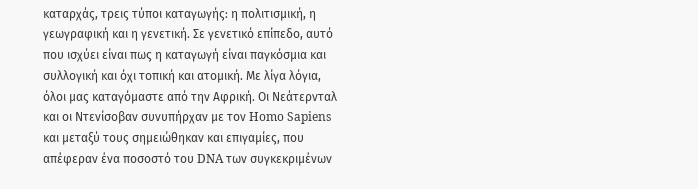καταρχάς, τρεις τύποι καταγωγής: η πολιτισμική, η γεωγραφική και η γενετική. Σε γενετικό επίπεδο, αυτό που ισχύει είναι πως η καταγωγή είναι παγκόσμια και συλλογική και όχι τοπική και ατομική. Με λίγα λόγια, όλοι μας καταγόμαστε από την Αφρική. Οι Νεάτερνταλ και οι Ντενίσοβαν συνυπήρχαν με τον Homo Sapiens και μεταξύ τους σημειώθηκαν και επιγαμίες, που απέφεραν ένα ποσοστό του DNA των συγκεκριμένων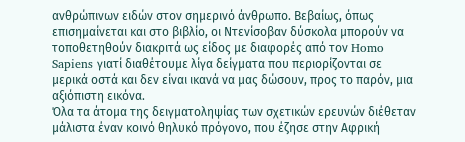ανθρώπινων ειδών στον σημερινό άνθρωπο. Βεβαίως, όπως επισημαίνεται και στο βιβλίο, οι Ντενίσοβαν δύσκολα μπορούν να τοποθετηθούν διακριτά ως είδος με διαφορές από τον Homo Sapiens γιατί διαθέτουμε λίγα δείγματα που περιορίζονται σε μερικά οστά και δεν είναι ικανά να μας δώσουν, προς το παρόν, μια αξιόπιστη εικόνα.
Όλα τα άτομα της δειγματοληψίας των σχετικών ερευνών διέθεταν μάλιστα έναν κοινό θηλυκό πρόγονο, που έζησε στην Αφρική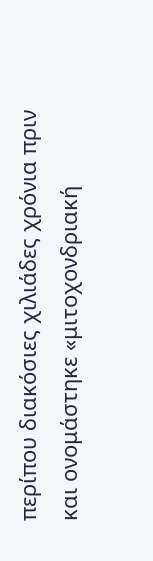περίπου διακόσιες χιλιάδες χρόνια πριν και ονομάστηκε «μιτοχονδριακή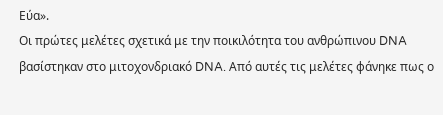Εύα».
Οι πρώτες μελέτες σχετικά με την ποικιλότητα του ανθρώπινου DNA βασίστηκαν στο μιτοχονδριακό DNA. Από αυτές τις μελέτες φάνηκε πως ο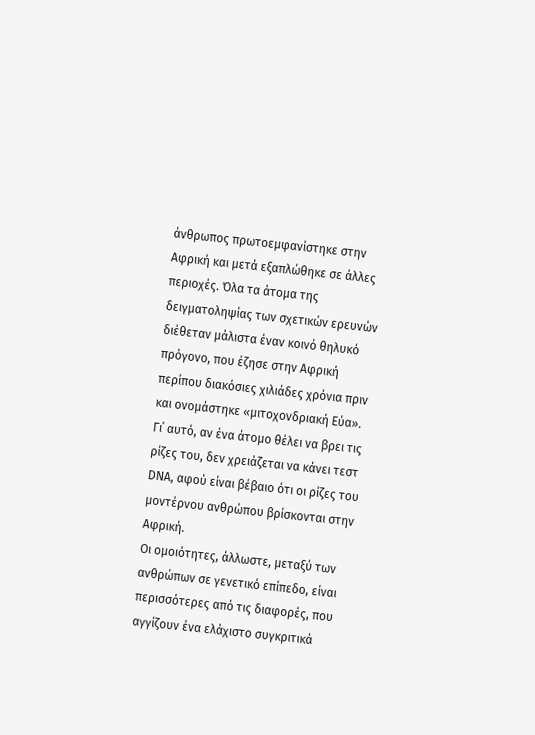άνθρωπος πρωτοεμφανίστηκε στην Αφρική και μετά εξαπλώθηκε σε άλλες περιοχές. Όλα τα άτομα της δειγματοληψίας των σχετικών ερευνών διέθεταν μάλιστα έναν κοινό θηλυκό πρόγονο, που έζησε στην Αφρική περίπου διακόσιες χιλιάδες χρόνια πριν και ονομάστηκε «μιτοχονδριακή Εύα». Γι΄ αυτό, αν ένα άτομο θέλει να βρει τις ρίζες του, δεν χρειάζεται να κάνει τεστ DNA, αφού είναι βέβαιο ότι οι ρίζες του μοντέρνου ανθρώπου βρίσκονται στην Αφρική.
Οι ομοιότητες, άλλωστε, μεταξύ των ανθρώπων σε γενετικό επίπεδο, είναι περισσότερες από τις διαφορές, που αγγίζουν ένα ελάχιστο συγκριτικά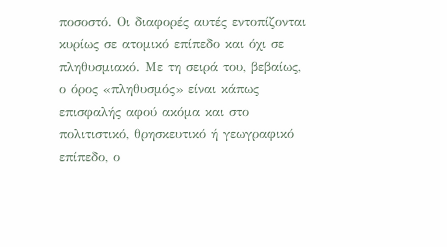ποσοστό. Οι διαφορές αυτές εντοπίζονται κυρίως σε ατομικό επίπεδο και όχι σε πληθυσμιακό. Με τη σειρά του, βεβαίως, ο όρος «πληθυσμός» είναι κάπως επισφαλής αφού ακόμα και στο πολιτιστικό, θρησκευτικό ή γεωγραφικό επίπεδο, ο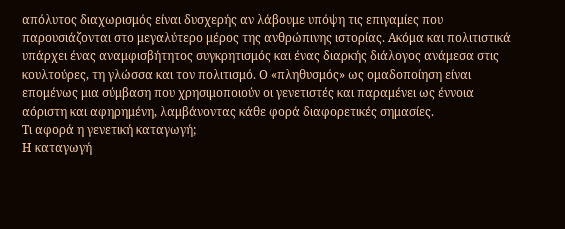απόλυτος διαχωρισμός είναι δυσχερής αν λάβουμε υπόψη τις επιγαμίες που παρουσιάζονται στο μεγαλύτερο μέρος της ανθρώπινης ιστορίας. Ακόμα και πολιτιστικά υπάρχει ένας αναμφισβήτητος συγκρητισμός και ένας διαρκής διάλογος ανάμεσα στις κουλτούρες, τη γλώσσα και τον πολιτισμό. Ο «πληθυσμός» ως ομαδοποίηση είναι επομένως μια σύμβαση που χρησιμοποιούν οι γενετιστές και παραμένει ως έννοια αόριστη και αφηρημένη, λαμβάνοντας κάθε φορά διαφορετικές σημασίες.
Τι αφορά η γενετική καταγωγή;
Η καταγωγή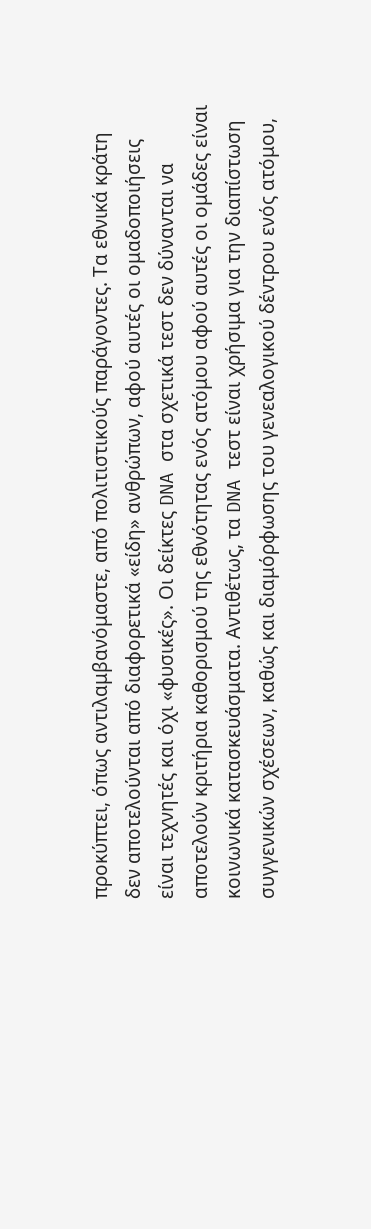προκύπτει, όπως αντιλαμβανόμαστε, από πολιτιστικούς παράγοντες. Τα εθνικά κράτη δεν αποτελούνται από διαφορετικά «είδη» ανθρώπων, αφού αυτές οι ομαδοποιήσεις είναι τεχνητές και όχι «φυσικές». Οι δείκτες DNA στα σχετικά τεστ δεν δύνανται να αποτελούν κριτήρια καθορισμού της εθνότητας ενός ατόμου αφού αυτές οι ομάδες είναι κοινωνικά κατασκευάσματα. Αντιθέτως, τα DNA τεστ είναι χρήσιμα για την διαπίστωση συγγενικών σχέσεων, καθώς και διαμόρφωσης του γενεαλογικού δέντρου ενός ατόμου,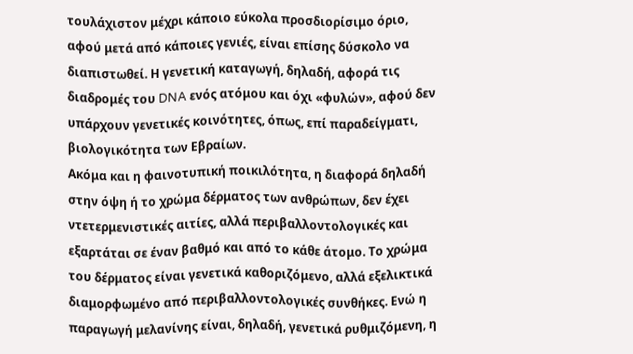τουλάχιστον μέχρι κάποιο εύκολα προσδιορίσιμο όριο, αφού μετά από κάποιες γενιές, είναι επίσης δύσκολο να διαπιστωθεί. Η γενετική καταγωγή, δηλαδή, αφορά τις διαδρομές του DNA ενός ατόμου και όχι «φυλών», αφού δεν υπάρχουν γενετικές κοινότητες, όπως, επί παραδείγματι, βιολογικότητα των Εβραίων.
Ακόμα και η φαινοτυπική ποικιλότητα, η διαφορά δηλαδή στην όψη ή το χρώμα δέρματος των ανθρώπων, δεν έχει ντετερμενιστικές αιτίες, αλλά περιβαλλοντολογικές και εξαρτάται σε έναν βαθμό και από το κάθε άτομο. Το χρώμα του δέρματος είναι γενετικά καθοριζόμενο, αλλά εξελικτικά διαμορφωμένο από περιβαλλοντολογικές συνθήκες. Ενώ η παραγωγή μελανίνης είναι, δηλαδή, γενετικά ρυθμιζόμενη, η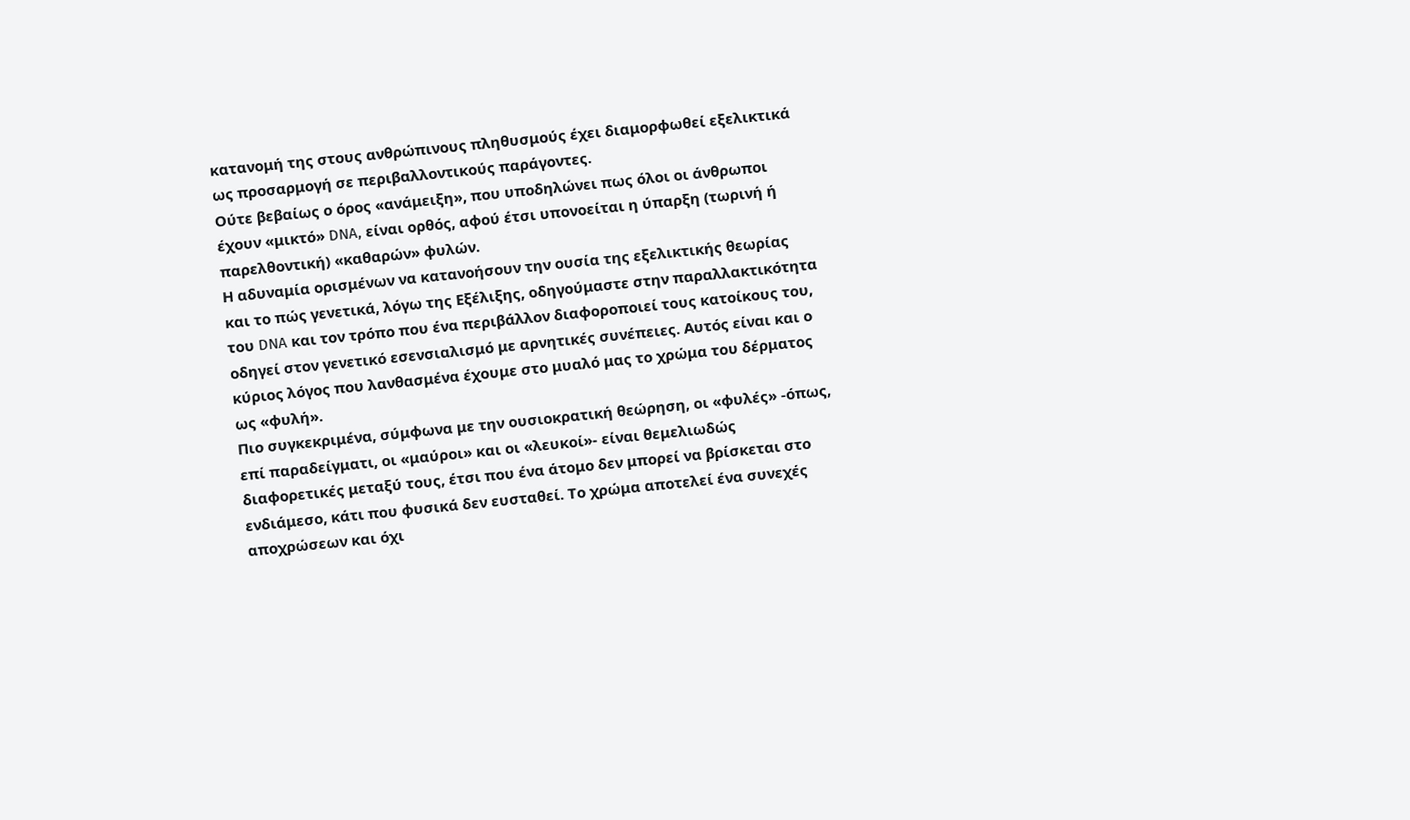κατανομή της στους ανθρώπινους πληθυσμούς έχει διαμορφωθεί εξελικτικά ως προσαρμογή σε περιβαλλοντικούς παράγοντες.
Ούτε βεβαίως ο όρος «ανάμειξη», που υποδηλώνει πως όλοι οι άνθρωποι έχουν «μικτό» DNA, είναι ορθός, αφού έτσι υπονοείται η ύπαρξη (τωρινή ή παρελθοντική) «καθαρών» φυλών.
Η αδυναμία ορισμένων να κατανοήσουν την ουσία της εξελικτικής θεωρίας και το πώς γενετικά, λόγω της Εξέλιξης, οδηγούμαστε στην παραλλακτικότητα του DNA και τον τρόπο που ένα περιβάλλον διαφοροποιεί τους κατοίκους του, οδηγεί στον γενετικό εσενσιαλισμό με αρνητικές συνέπειες. Αυτός είναι και ο κύριος λόγος που λανθασμένα έχουμε στο μυαλό μας το χρώμα του δέρματος ως «φυλή».
Πιο συγκεκριμένα, σύμφωνα με την ουσιοκρατική θεώρηση, οι «φυλές» -όπως, επί παραδείγματι, οι «μαύροι» και οι «λευκοί»- είναι θεμελιωδώς διαφορετικές μεταξύ τους, έτσι που ένα άτομο δεν μπορεί να βρίσκεται στο ενδιάμεσο, κάτι που φυσικά δεν ευσταθεί. Το χρώμα αποτελεί ένα συνεχές αποχρώσεων και όχι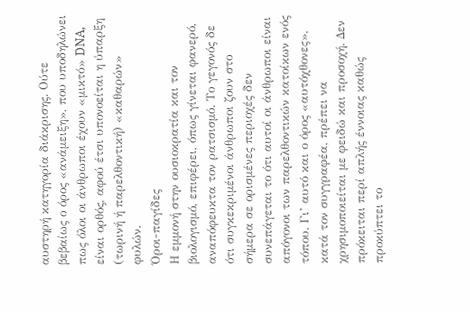αυστηρή κατηγορία διάκρισης. Ούτε βεβαίως ο όρος «ανάμειξη», που υποδηλώνει πως όλοι οι άνθρωποι έχουν «μικτό» DNA, είναι ορθός, αφού έτσι υπονοείται η ύπαρξη (τωρινή ή παρελθοντική) «καθαρών» φυλών.
Όροι-παγίδες
Η εμμονή στην ουσιοκρατία και τον βιολογισμό, επιφέρει, όπως γίνεται φανερό, αναπόφευκτα τον ρατσισμό. Το γεγονός δε ότι συγκεκριμένοι άνθρωποι ζουν στο σήμερα σε ορισμένες περιοχές δεν συνεπάγεται το ότι αυτοί οι άνθρωποι είναι απόγονοι των παρελθοντικών κατοίκων ενός τόπου. Γι’ αυτό και ο όρος «αυτόχθονες», κατά τον συγγραφέα, πρέπει να χρησιμοποιείται με φειδώ και προσοχή. Δεν πρόκειται περί απλής έννοιας καθώς προκύπτει το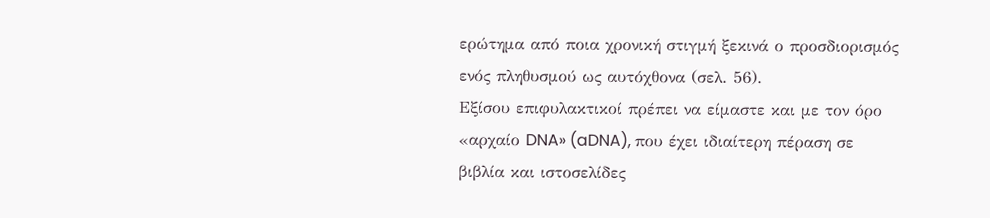ερώτημα από ποια χρονική στιγμή ξεκινά ο προσδιορισμός ενός πληθυσμού ως αυτόχθονα (σελ. 56).
Εξίσου επιφυλακτικοί πρέπει να είμαστε και με τον όρο «αρχαίο DNA» (aDNA), που έχει ιδιαίτερη πέραση σε βιβλία και ιστοσελίδες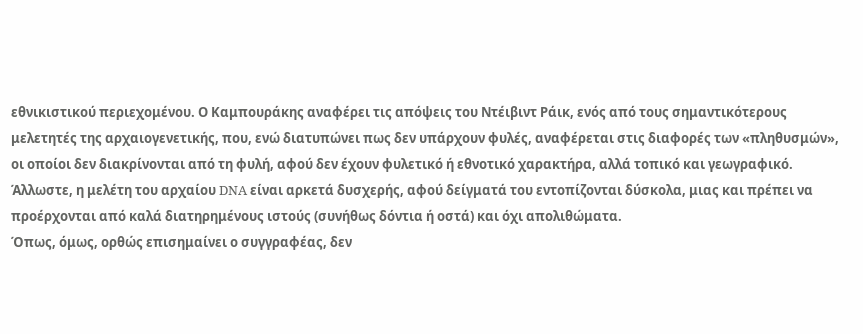εθνικιστικού περιεχομένου. Ο Καμπουράκης αναφέρει τις απόψεις του Ντέιβιντ Ράικ, ενός από τους σημαντικότερους μελετητές της αρχαιογενετικής, που, ενώ διατυπώνει πως δεν υπάρχουν φυλές, αναφέρεται στις διαφορές των «πληθυσμών», οι οποίοι δεν διακρίνονται από τη φυλή, αφού δεν έχουν φυλετικό ή εθνοτικό χαρακτήρα, αλλά τοπικό και γεωγραφικό.
Άλλωστε, η μελέτη του αρχαίου DNA είναι αρκετά δυσχερής, αφού δείγματά του εντοπίζονται δύσκολα, μιας και πρέπει να προέρχονται από καλά διατηρημένους ιστούς (συνήθως δόντια ή οστά) και όχι απολιθώματα.
Όπως, όμως, ορθώς επισημαίνει ο συγγραφέας, δεν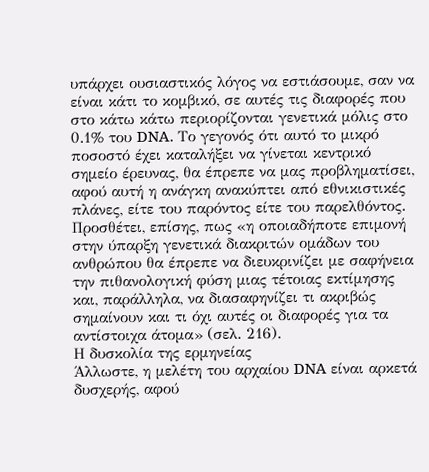υπάρχει ουσιαστικός λόγος να εστιάσουμε, σαν να είναι κάτι το κομβικό, σε αυτές τις διαφορές που στο κάτω κάτω περιορίζονται γενετικά μόλις στο 0.1% του DNA. Το γεγονός ότι αυτό το μικρό ποσοστό έχει καταλήξει να γίνεται κεντρικό σημείο έρευνας, θα έπρεπε να μας προβληματίσει, αφού αυτή η ανάγκη ανακύπτει από εθνικιστικές πλάνες, είτε του παρόντος είτε του παρελθόντος. Προσθέτει, επίσης, πως «η οποιαδήποτε επιμονή στην ύπαρξη γενετικά διακριτών ομάδων του ανθρώπου θα έπρεπε να διευκρινίζει με σαφήνεια την πιθανολογική φύση μιας τέτοιας εκτίμησης και, παράλληλα, να διασαφηνίζει τι ακριβώς σημαίνουν και τι όχι αυτές οι διαφορές για τα αντίστοιχα άτομα» (σελ. 216).
Η δυσκολία της ερμηνείας
Άλλωστε, η μελέτη του αρχαίου DNA είναι αρκετά δυσχερής, αφού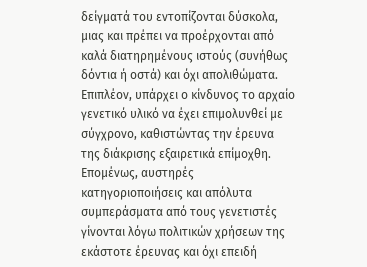δείγματά του εντοπίζονται δύσκολα, μιας και πρέπει να προέρχονται από καλά διατηρημένους ιστούς (συνήθως δόντια ή οστά) και όχι απολιθώματα. Επιπλέον, υπάρχει ο κίνδυνος το αρχαίο γενετικό υλικό να έχει επιμολυνθεί με σύγχρονο, καθιστώντας την έρευνα της διάκρισης εξαιρετικά επίμοχθη.
Επομένως, αυστηρές κατηγοριοποιήσεις και απόλυτα συμπεράσματα από τους γενετιστές γίνονται λόγω πολιτικών χρήσεων της εκάστοτε έρευνας και όχι επειδή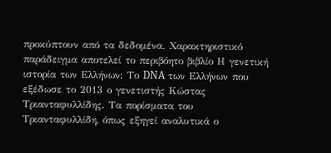προκύπτουν από τα δεδομένα. Χαρακτηριστικό παράδειγμα αποτελεί το περιβόητο βιβλίο Η γενετική ιστορία των Ελλήνων: Το DNA των Ελλήνων που εξέδωσε το 2013 ο γενετιστής Κώστας Τριανταφυλλίδης. Τα πορίσματα του Τριανταφυλλίδη, όπως εξηγεί αναλυτικά ο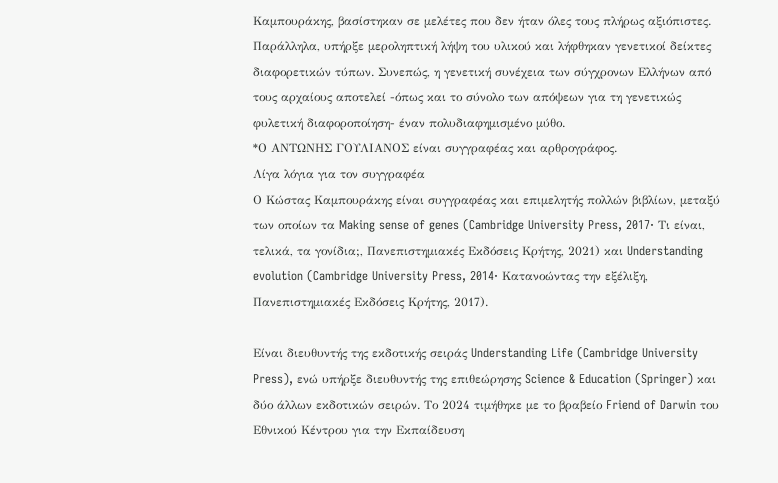Καμπουράκης, βασίστηκαν σε μελέτες που δεν ήταν όλες τους πλήρως αξιόπιστες. Παράλληλα, υπήρξε μεροληπτική λήψη του υλικού και λήφθηκαν γενετικοί δείκτες διαφορετικών τύπων. Συνεπώς, η γενετική συνέχεια των σύγχρονων Ελλήνων από τους αρχαίους αποτελεί -όπως και το σύνολο των απόψεων για τη γενετικώς φυλετική διαφοροποίηση- έναν πολυδιαφημισμένο μύθο.
*Ο ΑΝΤΩΝΗΣ ΓΟΥΛΙΑΝΟΣ είναι συγγραφέας και αρθρογράφος.
Λίγα λόγια για τον συγγραφέα
Ο Κώστας Καμπουράκης είναι συγγραφέας και επιμελητής πολλών βιβλίων, μεταξύ των οποίων τα Making sense of genes (Cambridge University Press, 2017· Τι είναι, τελικά, τα γονίδια;, Πανεπιστημιακές Εκδόσεις Κρήτης, 2021) και Understanding evolution (Cambridge University Press, 2014· Κατανοώντας την εξέλιξη, Πανεπιστημιακές Εκδόσεις Κρήτης, 2017).

Είναι διευθυντής της εκδοτικής σειράς Understanding Life (Cambridge University Press), ενώ υπήρξε διευθυντής της επιθεώρησης Science & Education (Springer) και δύο άλλων εκδοτικών σειρών. Το 2024 τιμήθηκε με το βραβείο Friend of Darwin του Εθνικού Κέντρου για την Εκπαίδευση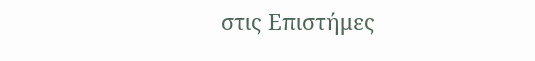στις Επιστήμες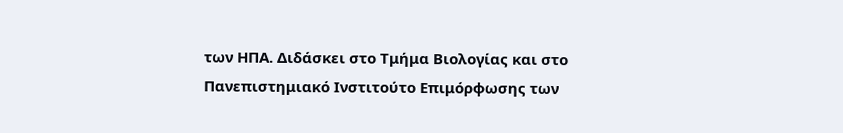των ΗΠΑ. Διδάσκει στο Τμήμα Βιολογίας και στο Πανεπιστημιακό Ινστιτούτο Επιμόρφωσης των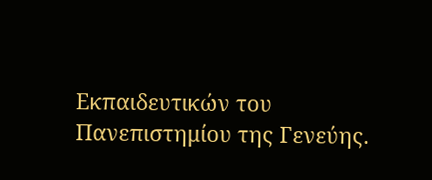Εκπαιδευτικών του Πανεπιστημίου της Γενεύης.